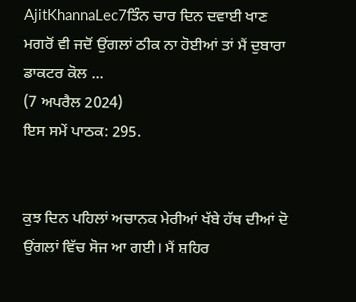AjitKhannaLec7ਤਿੰਨ ਚਾਰ ਦਿਨ ਦਵਾਈ ਖਾਣ ਮਗਰੋਂ ਵੀ ਜਦੋਂ ਉਂਗਲਾਂ ਠੀਕ ਨਾ ਹੋਈਆਂ ਤਾਂ ਮੈਂ ਦੁਬਾਰਾ ਡਾਕਟਰ ਕੋਲ ...
(7 ਅਪਰੈਲ 2024)
ਇਸ ਸਮੇਂ ਪਾਠਕ: 295.


ਕੁਝ ਦਿਨ ਪਹਿਲਾਂ ਅਚਾਨਕ ਮੇਰੀਆਂ ਖੱਬੇ ਹੱਥ ਦੀਆਂ ਦੋ ਉਂਗਲਾਂ ਵਿੱਚ ਸੋਜ ਆ ਗਈ। ਮੈਂ ਸ਼ਹਿਰ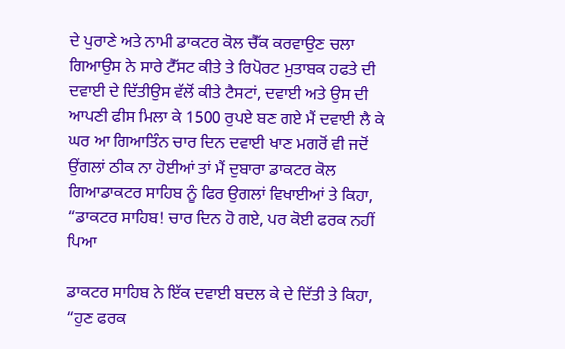ਦੇ ਪੁਰਾਣੇ ਅਤੇ ਨਾਮੀ ਡਾਕਟਰ ਕੋਲ ਚੈੱਕ ਕਰਵਾਉਣ ਚਲਾ ਗਿਆਉਸ ਨੇ ਸਾਰੇ ਟੈੱਸਟ ਕੀਤੇ ਤੇ ਰਿਪੋਰਟ ਮੁਤਾਬਕ ਹਫਤੇ ਦੀ ਦਵਾਈ ਦੇ ਦਿੱਤੀਉਸ ਵੱਲੋਂ ਕੀਤੇ ਟੈਸਟਾਂ, ਦਵਾਈ ਅਤੇ ਉਸ ਦੀ ਆਪਣੀ ਫੀਸ ਮਿਲਾ ਕੇ 1500 ਰੁਪਏ ਬਣ ਗਏ ਮੈਂ ਦਵਾਈ ਲੈ ਕੇ ਘਰ ਆ ਗਿਆਤਿੰਨ ਚਾਰ ਦਿਨ ਦਵਾਈ ਖਾਣ ਮਗਰੋਂ ਵੀ ਜਦੋਂ ਉਂਗਲਾਂ ਠੀਕ ਨਾ ਹੋਈਆਂ ਤਾਂ ਮੈਂ ਦੁਬਾਰਾ ਡਾਕਟਰ ਕੋਲ ਗਿਆਡਾਕਟਰ ਸਾਹਿਬ ਨੂੰ ਫਿਰ ਉਗਲਾਂ ਵਿਖਾਈਆਂ ਤੇ ਕਿਹਾ, “ਡਾਕਟਰ ਸਾਹਿਬ! ਚਾਰ ਦਿਨ ਹੋ ਗਏ, ਪਰ ਕੋਈ ਫਰਕ ਨਹੀਂ ਪਿਆ

ਡਾਕਟਰ ਸਾਹਿਬ ਨੇ ਇੱਕ ਦਵਾਈ ਬਦਲ ਕੇ ਦੇ ਦਿੱਤੀ ਤੇ ਕਿਹਾ, “ਹੁਣ ਫਰਕ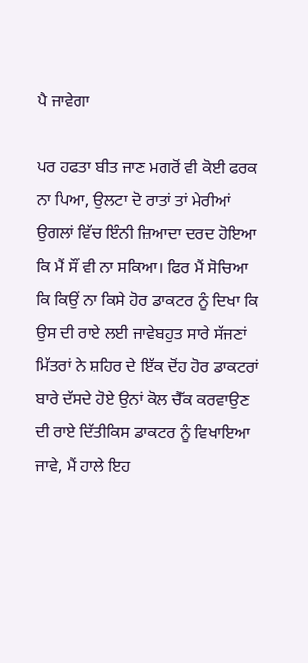ਪੈ ਜਾਵੇਗਾ

ਪਰ ਹਫਤਾ ਬੀਤ ਜਾਣ ਮਗਰੋਂ ਵੀ ਕੋਈ ਫਰਕ ਨਾ ਪਿਆ, ਉਲਟਾ ਦੋ ਰਾਤਾਂ ਤਾਂ ਮੇਰੀਆਂ ਉਗਲਾਂ ਵਿੱਚ ਇੰਨੀ ਜ਼ਿਆਦਾ ਦਰਦ ਹੋਇਆ ਕਿ ਮੈਂ ਸੌਂ ਵੀ ਨਾ ਸਕਿਆ। ਫਿਰ ਮੈਂ ਸੋਚਿਆ ਕਿ ਕਿਉਂ ਨਾ ਕਿਸੇ ਹੋਰ ਡਾਕਟਰ ਨੂੰ ਦਿਖਾ ਕਿ ਉਸ ਦੀ ਰਾਏ ਲਈ ਜਾਵੇਬਹੁਤ ਸਾਰੇ ਸੱਜਣਾਂ ਮਿੱਤਰਾਂ ਨੇ ਸ਼ਹਿਰ ਦੇ ਇੱਕ ਦੋਂਹ ਹੋਰ ਡਾਕਟਰਾਂ ਬਾਰੇ ਦੱਸਦੇ ਹੋਏ ਉਨਾਂ ਕੋਲ ਚੈੱਕ ਕਰਵਾਉਣ ਦੀ ਰਾਏ ਦਿੱਤੀਕਿਸ ਡਾਕਟਰ ਨੂੰ ਵਿਖਾਇਆ ਜਾਵੇ, ਮੈਂ ਹਾਲੇ ਇਹ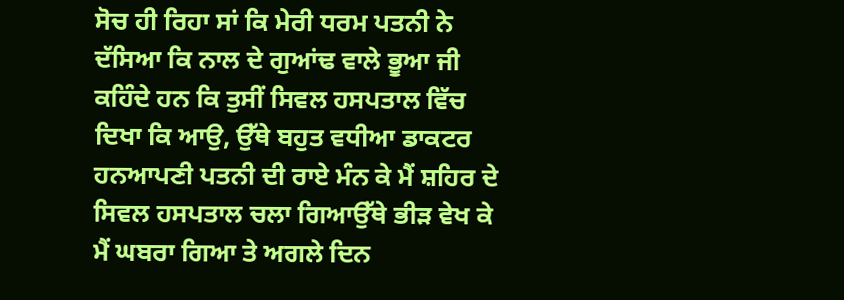ਸੋਚ ਹੀ ਰਿਹਾ ਸਾਂ ਕਿ ਮੇਰੀ ਧਰਮ ਪਤਨੀ ਨੇ ਦੱਸਿਆ ਕਿ ਨਾਲ ਦੇ ਗੁਆਂਢ ਵਾਲੇ ਭੂਆ ਜੀ ਕਹਿੰਦੇ ਹਨ ਕਿ ਤੁਸੀਂ ਸਿਵਲ ਹਸਪਤਾਲ ਵਿੱਚ ਦਿਖਾ ਕਿ ਆਉ, ਉੱਥੇ ਬਹੁਤ ਵਧੀਆ ਡਾਕਟਰ ਹਨਆਪਣੀ ਪਤਨੀ ਦੀ ਰਾਏ ਮੰਨ ਕੇ ਮੈਂ ਸ਼ਹਿਰ ਦੇ ਸਿਵਲ ਹਸਪਤਾਲ ਚਲਾ ਗਿਆਉੱਥੇ ਭੀੜ ਵੇਖ ਕੇ ਮੈਂ ਘਬਰਾ ਗਿਆ ਤੇ ਅਗਲੇ ਦਿਨ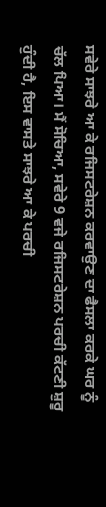ਸਵੇਰੇ ਸਾਝਰੇ ਆ ਕੇ ਰਜਿਸਟਰੇਸ਼ਨ ਕਰਵਾਉਣ ਦਾ ਫੈਸਲਾ ਕਰਕੇ ਘਰ ਨੂੰ ਚੱਲ ਪਿਆ। ਮੈਂ ਸੋਚਿਆ, ਸਵੇਰੇ 9 ਵਜੇ ਰਜਿਸਟਰੇਸ਼ਨ ਪਰਚੀ ਕੱਟਣੀ ਸ਼ੁਰੂ ਹੁੰਦੀ ਹੈ, ਇਸ ਵਾਸਤੇ ਸਾਝਰੇ ਆ ਕੇ ਪਰਚੀ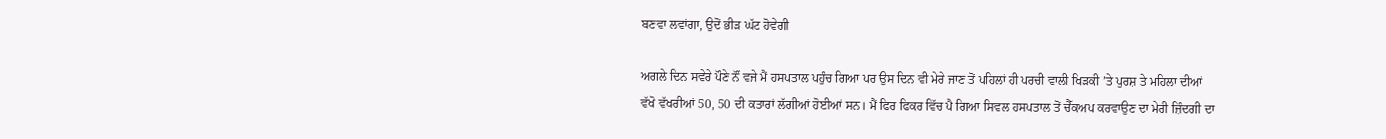ਬਣਵਾ ਲਵਾਂਗਾ, ਉਦੋਂ ਭੀੜ ਘੱਟ ਹੋਵੇਗੀ

ਅਗਲੇ ਦਿਨ ਸਵੇਰੇ ਪੌਣੇ ਨੌਂ ਵਜੇ ਮੈਂ ਹਸਪਤਾਲ ਪਹੁੰਚ ਗਿਆ ਪਰ ਉਸ ਦਿਨ ਵੀ ਮੇਰੇ ਜਾਣ ਤੋਂ ਪਹਿਲਾਂ ਹੀ ਪਰਚੀ ਵਾਲੀ ਖਿੜਕੀ ’ਤੇ ਪੁਰਸ਼ ਤੇ ਮਹਿਲਾ ਦੀਆਂ ਵੱਖੋ ਵੱਖਰੀਆਂ 50, 50 ਦੀ ਕਤਾਰਾਂ ਲੱਗੀਆਂ ਹੋਈਆਂ ਸਨ। ਮੈਂ ਫਿਰ ਫਿਕਰ ਵਿੱਚ ਪੈ ਗਿਆ ਸਿਵਲ ਹਸਪਤਾਲ ਤੋਂ ਚੈੱਕਅਪ ਕਰਵਾਉਣ ਦਾ ਮੇਰੀ ਜ਼ਿੰਦਗੀ ਦਾ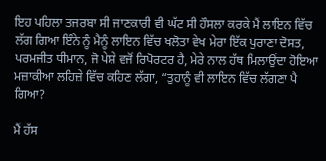ਇਹ ਪਹਿਲਾ ਤਜਰਬਾ ਸੀ ਜਾਣਕਾਰੀ ਵੀ ਘੱਟ ਸੀ ਹੌਸਲਾ ਕਰਕੇ ਮੈਂ ਲਾਇਨ ਵਿੱਚ ਲੱਗ ਗਿਆ ਇੰਨੇ ਨੂੰ ਮੈਨੂੰ ਲਾਇਨ ਵਿੱਚ ਖਲੋਤਾ ਵੇਖ ਮੇਰਾ ਇੱਕ ਪੁਰਾਣਾ ਦੋਸਤ, ਪਰਮਜੀਤ ਧੀਮਾਨ, ਜੋ ਪੇਸ਼ੇ ਵਜੋਂ ਰਿਪੋਰਟਰ ਹੈ, ਮੇਰੇ ਨਾਲ ਹੱਥ ਮਿਲਾਉਂਦਾ ਹੋਇਆ ਮਜ਼ਾਕੀਆ ਲਹਿਜ਼ੇ ਵਿੱਚ ਕਹਿਣ ਲੱਗਾ, “ਤੁਹਾਨੂੰ ਵੀ ਲਾਇਨ ਵਿੱਚ ਲੱਗਣਾ ਪੈ ਗਿਆ?

ਮੈਂ ਹੱਸ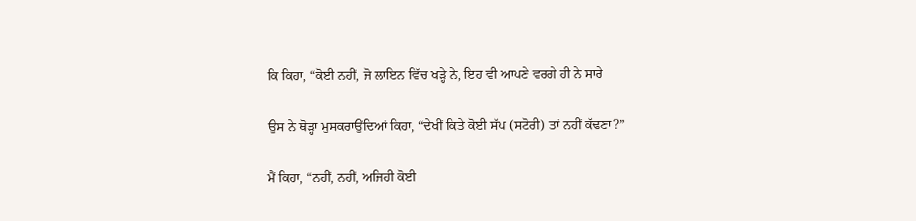ਕਿ ਕਿਹਾ, “ਕੋਈ ਨਹੀਂ, ਜੋ ਲਾਇਨ ਵਿੱਚ ਖੜ੍ਹੇ ਨੇ, ਇਹ ਵੀ ਆਪਣੇ ਵਰਗੇ ਹੀ ਨੇ ਸਾਰੇ

ਉਸ ਨੇ ਥੋੜ੍ਹਾ ਮੁਸਕਰਾਉਂਦਿਆਂ ਕਿਹਾ, “ਦੇਖੀਂ ਕਿਤੇ ਕੋਈ ਸੱਪ (ਸਟੋਰੀ) ਤਾਂ ਨਹੀਂ ਕੱਢਣਾ?”

ਮੈਂ ਕਿਹਾ, “ਨਹੀਂ, ਨਹੀਂ, ਅਜਿਹੀ ਕੋਈ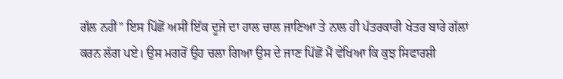ਗੱਲ ਨਹੀਂ” ਇਸ ਪਿੱਛੋਂ ਅਸੀਂ ਇੱਕ ਦੂਜੇ ਦਾ ਹਾਲ ਚਾਲ ਜਾਣਿਆ ਤੇ ਨਾਲ ਹੀ ਪੱਤਰਕਾਰੀ ਖੇਤਰ ਬਾਰੇ ਗੱਲਾਂ ਕਰਨ ਲੱਗ ਪਏ। ਉਸ ਮਗਰੋਂ ਉਹ ਚਲਾ ਗਿਆ ਉਸ ਦੇ ਜਾਣ ਪਿੱਛੋਂ ਮੈਂ ਵੇਖਿਆ ਕਿ ਕੁਝ ਸਿਫਾਰਸ਼ੀ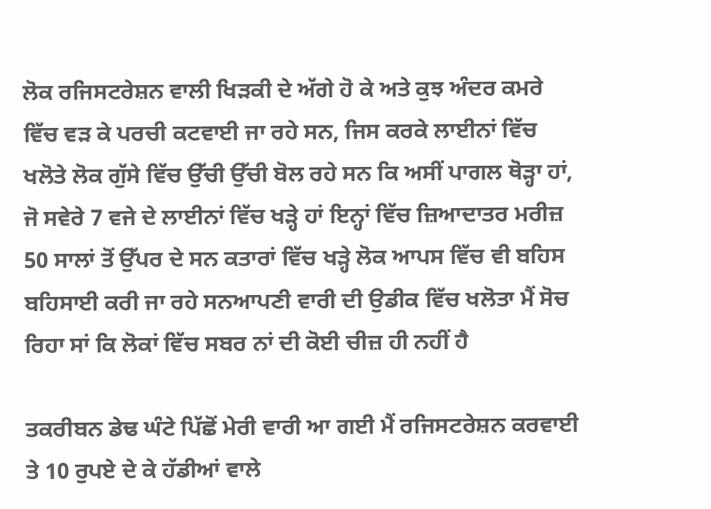ਲੋਕ ਰਜਿਸਟਰੇਸ਼ਨ ਵਾਲੀ ਖਿੜਕੀ ਦੇ ਅੱਗੇ ਹੋ ਕੇ ਅਤੇ ਕੁਝ ਅੰਦਰ ਕਮਰੇ ਵਿੱਚ ਵੜ ਕੇ ਪਰਚੀ ਕਟਵਾਈ ਜਾ ਰਹੇ ਸਨ, ਜਿਸ ਕਰਕੇ ਲਾਈਨਾਂ ਵਿੱਚ ਖਲੋਤੇ ਲੋਕ ਗੁੱਸੇ ਵਿੱਚ ਉੱਚੀ ਉੱਚੀ ਬੋਲ ਰਹੇ ਸਨ ਕਿ ਅਸੀਂ ਪਾਗਲ ਥੋੜ੍ਹਾ ਹਾਂ, ਜੋ ਸਵੇਰੇ 7 ਵਜੇ ਦੇ ਲਾਈਨਾਂ ਵਿੱਚ ਖੜ੍ਹੇ ਹਾਂ ਇਨ੍ਹਾਂ ਵਿੱਚ ਜ਼ਿਆਦਾਤਰ ਮਰੀਜ਼ 50 ਸਾਲਾਂ ਤੋਂ ਉੱਪਰ ਦੇ ਸਨ ਕਤਾਰਾਂ ਵਿੱਚ ਖੜ੍ਹੇ ਲੋਕ ਆਪਸ ਵਿੱਚ ਵੀ ਬਹਿਸ ਬਹਿਸਾਈ ਕਰੀ ਜਾ ਰਹੇ ਸਨਆਪਣੀ ਵਾਰੀ ਦੀ ਉਡੀਕ ਵਿੱਚ ਖਲੋਤਾ ਮੈਂ ਸੋਚ ਰਿਹਾ ਸਾਂ ਕਿ ਲੋਕਾਂ ਵਿੱਚ ਸਬਰ ਨਾਂ ਦੀ ਕੋਈ ਚੀਜ਼ ਹੀ ਨਹੀਂ ਹੈ

ਤਕਰੀਬਨ ਡੇਢ ਘੰਟੇ ਪਿੱਛੋਂ ਮੇਰੀ ਵਾਰੀ ਆ ਗਈ ਮੈਂ ਰਜਿਸਟਰੇਸ਼ਨ ਕਰਵਾਈ ਤੇ 10 ਰੁਪਏ ਦੇ ਕੇ ਹੱਡੀਆਂ ਵਾਲੇ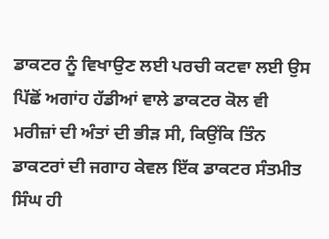ਡਾਕਟਰ ਨੂੰ ਵਿਖਾਉਣ ਲਈ ਪਰਚੀ ਕਟਵਾ ਲਈ ਉਸ ਪਿੱਛੋਂ ਅਗਾਂਹ ਹੱਡੀਆਂ ਵਾਲੇ ਡਾਕਟਰ ਕੋਲ ਵੀ ਮਰੀਜ਼ਾਂ ਦੀ ਅੰਤਾਂ ਦੀ ਭੀੜ ਸੀ, ਕਿਉਂਕਿ ਤਿੰਨ ਡਾਕਟਰਾਂ ਦੀ ਜਗਾਹ ਕੇਵਲ ਇੱਕ ਡਾਕਟਰ ਸੰਤਮੀਤ ਸਿੰਘ ਹੀ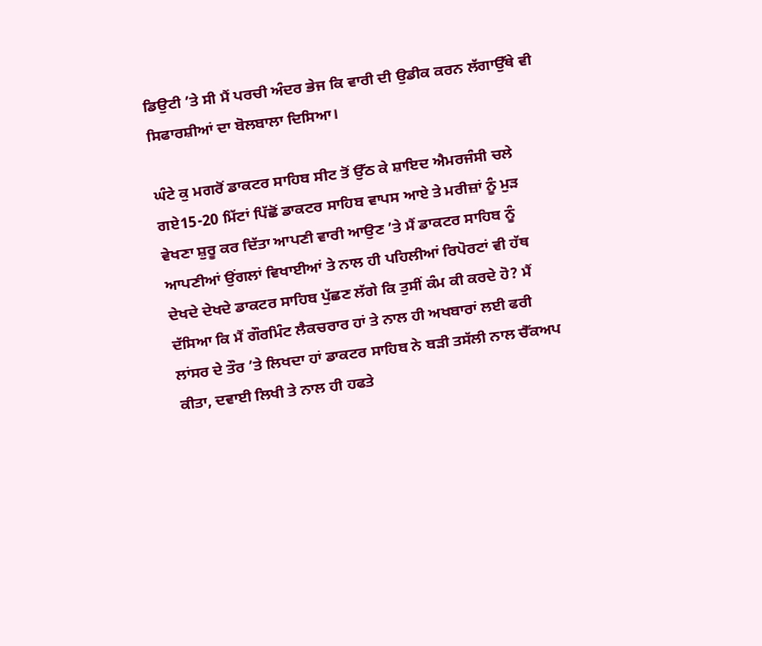ਡਿਉਟੀ ’ਤੇ ਸੀ ਮੈਂ ਪਰਚੀ ਅੰਦਰ ਭੇਜ ਕਿ ਵਾਰੀ ਦੀ ਉਡੀਕ ਕਰਨ ਲੱਗਾਉੱਥੇ ਵੀ ਸਿਫਾਰਸ਼ੀਆਂ ਦਾ ਬੋਲਬਾਲਾ ਦਿਸਿਆ।

ਘੰਟੇ ਕੁ ਮਗਰੋਂ ਡਾਕਟਰ ਸਾਹਿਬ ਸੀਟ ਤੋਂ ਉੱਠ ਕੇ ਸ਼ਾਇਦ ਐਮਰਜੰਸੀ ਚਲੇ ਗਏ15-20 ਮਿੱਟਾਂ ਪਿੱਛੋਂ ਡਾਕਟਰ ਸਾਹਿਬ ਵਾਪਸ ਆਏ ਤੇ ਮਰੀਜ਼ਾਂ ਨੂੰ ਮੁੜ ਵੇਖਣਾ ਸ਼ੁਰੂ ਕਰ ਦਿੱਤਾ ਆਪਣੀ ਵਾਰੀ ਆਉਣ ’ਤੇ ਮੈਂ ਡਾਕਟਰ ਸਾਹਿਬ ਨੂੰ ਆਪਣੀਆਂ ਉਂਗਲਾਂ ਵਿਖਾਈਆਂ ਤੇ ਨਾਲ ਹੀ ਪਹਿਲੀਆਂ ਰਿਪੋਰਟਾਂ ਵੀ ਹੱਥ ਦੇਖਦੇ ਦੇਖਦੇ ਡਾਕਟਰ ਸਾਹਿਬ ਪੁੱਛਣ ਲੱਗੇ ਕਿ ਤੁਸੀਂ ਕੰਮ ਕੀ ਕਰਦੇ ਹੋ? ਮੈਂ ਦੱਸਿਆ ਕਿ ਮੈਂ ਗੌਰਮਿੰਟ ਲੈਕਚਰਾਰ ਹਾਂ ਤੇ ਨਾਲ ਹੀ ਅਖਬਾਰਾਂ ਲਈ ਫਰੀ ਲਾਂਸਰ ਦੇ ਤੌਰ ’ਤੇ ਲਿਖਦਾ ਹਾਂ ਡਾਕਟਰ ਸਾਹਿਬ ਨੇ ਬੜੀ ਤਸੱਲੀ ਨਾਲ ਚੈੱਕਅਪ ਕੀਤਾ, ਦਵਾਈ ਲਿਖੀ ਤੇ ਨਾਲ ਹੀ ਹਫਤੇ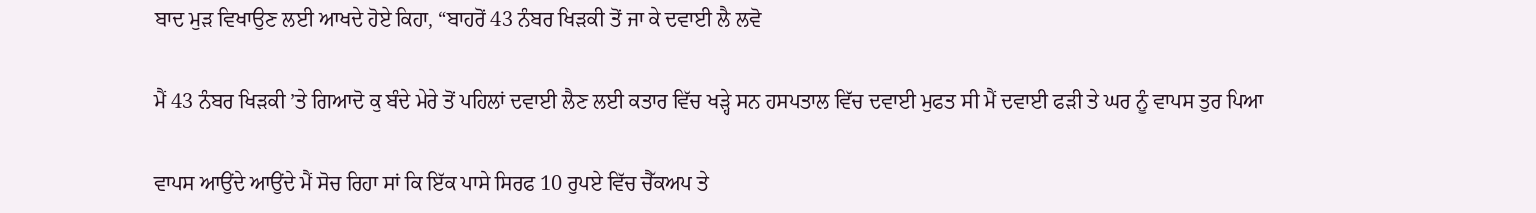ਬਾਦ ਮੁੜ ਵਿਖਾਉਣ ਲਈ ਆਖਦੇ ਹੋਏ ਕਿਹਾ, “ਬਾਹਰੋਂ 43 ਨੰਬਰ ਖਿੜਕੀ ਤੋਂ ਜਾ ਕੇ ਦਵਾਈ ਲੈ ਲਵੋ

ਮੈਂ 43 ਨੰਬਰ ਖਿੜਕੀ ’ਤੇ ਗਿਆਦੋ ਕੁ ਬੰਦੇ ਮੇਰੇ ਤੋਂ ਪਹਿਲਾਂ ਦਵਾਈ ਲੈਣ ਲਈ ਕਤਾਰ ਵਿੱਚ ਖੜ੍ਹੇ ਸਨ ਹਸਪਤਾਲ ਵਿੱਚ ਦਵਾਈ ਮੁਫਤ ਸੀ ਮੈਂ ਦਵਾਈ ਫੜੀ ਤੇ ਘਰ ਨੂੰ ਵਾਪਸ ਤੁਰ ਪਿਆ

ਵਾਪਸ ਆਉਂਦੇ ਆਉਂਦੇ ਮੈਂ ਸੋਚ ਰਿਹਾ ਸਾਂ ਕਿ ਇੱਕ ਪਾਸੇ ਸਿਰਫ 10 ਰੁਪਏ ਵਿੱਚ ਚੈੱਕਅਪ ਤੇ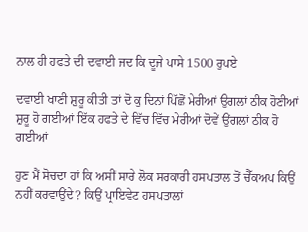ਨਾਲ ਹੀ ਹਫਤੇ ਦੀ ਦਵਾਈ ਜਦ ਕਿ ਦੂਜੇ ਪਾਸੇ 1500 ਰੁਪਏ

ਦਵਾਈ ਖਾਣੀ ਸ਼ੁਰੂ ਕੀਤੀ ਤਾਂ ਦੋ ਕੁ ਦਿਨਾਂ ਪਿੱਛੋਂ ਮੇਰੀਆਂ ਉਗਲਾਂ ਠੀਕ ਹੋਣੀਆਂ ਸ਼ੁਰੂ ਹੋ ਗਈਆਂ ਇੱਕ ਹਫਤੇ ਦੇ ਵਿੱਚ ਵਿੱਚ ਮੇਰੀਆਂ ਦੋਵੇਂ ਉਂਗਲਾਂ ਠੀਕ ਹੋ ਗਈਆਂ

ਹੁਣ ਮੈਂ ਸੋਚਦਾ ਹਾਂ ਕਿ ਅਸੀਂ ਸਾਰੇ ਲੋਕ ਸਰਕਾਰੀ ਹਸਪਤਾਲ ਤੋਂ ਚੈੱਕਅਪ ਕਿਉਂ ਨਹੀਂ ਕਰਵਾਉਂਦੇ? ਕਿਉਂ ਪ੍ਰਾਇਵੇਟ ਹਸਪਤਾਲਾਂ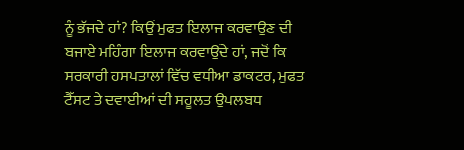ਨੂੰ ਭੱਜਦੇ ਹਾਂ? ਕਿਉਂ ਮੁਫਤ ਇਲਾਜ ਕਰਵਾਉਣ ਦੀ ਬਜਾਏ ਮਹਿੰਗਾ ਇਲਾਜ ਕਰਵਾਉਂਦੇ ਹਾਂ, ਜਦੋਂ ਕਿ ਸਰਕਾਰੀ ਹਸਪਤਾਲਾਂ ਵਿੱਚ ਵਧੀਆ ਡਾਕਟਰ, ਮੁਫਤ ਟੈੱਸਟ ਤੇ ਦਵਾਈਆਂ ਦੀ ਸਹੂਲਤ ਉਪਲਬਧ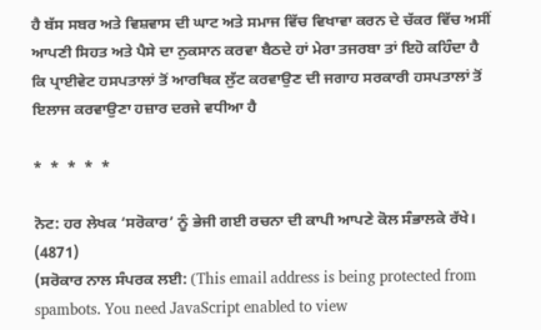ਹੈ ਬੱਸ ਸਬਰ ਅਤੇ ਵਿਸ਼ਵਾਸ ਦੀ ਘਾਟ ਅਤੇ ਸਮਾਜ ਵਿੱਚ ਵਿਖਾਵਾ ਕਰਨ ਦੇ ਚੱਕਰ ਵਿੱਚ ਅਸੀਂ ਆਪਣੀ ਸਿਹਤ ਅਤੇ ਪੈਸੇ ਦਾ ਨੁਕਸਾਨ ਕਰਵਾ ਬੈਠਦੇ ਹਾਂ ਮੇਰਾ ਤਜਰਬਾ ਤਾਂ ਇਹੋ ਕਹਿੰਦਾ ਹੈ ਕਿ ਪ੍ਰਾਈਵੇਟ ਹਸਪਤਾਲਾਂ ਤੋਂ ਆਰਥਿਕ ਲੁੱਟ ਕਰਵਾਉਣ ਦੀ ਜਗਾਹ ਸਰਕਾਰੀ ਹਸਪਤਾਲਾਂ ਤੋਂ ਇਲਾਜ ਕਰਵਾਉਣਾ ਹਜ਼ਾਰ ਦਰਜੇ ਵਧੀਆ ਹੈ

*  *  *  *  *

ਨੋਟ: ਹਰ ਲੇਖਕ ‘ਸਰੋਕਾਰ’ ਨੂੰ ਭੇਜੀ ਗਈ ਰਚਨਾ ਦੀ ਕਾਪੀ ਆਪਣੇ ਕੋਲ ਸੰਭਾਲਕੇ ਰੱਖੇ।
(4871)
(ਸਰੋਕਾਰ ਨਾਲ ਸੰਪਰਕ ਲਈ: (This email address is being protected from spambots. You need JavaScript enabled to view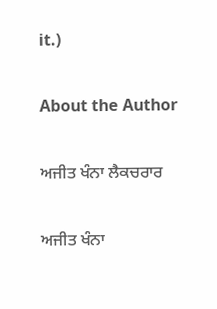it.)

About the Author

ਅਜੀਤ ਖੰਨਾ ਲੈਕਚਰਾਰ

ਅਜੀਤ ਖੰਨਾ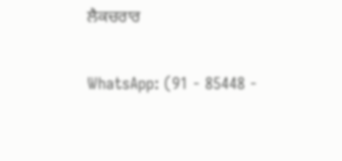ਲੈਕਚਰਾਰ

WhatsApp: (91 - 85448 -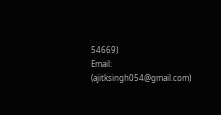54669)
Email: (ajitksingh054@gmail.com)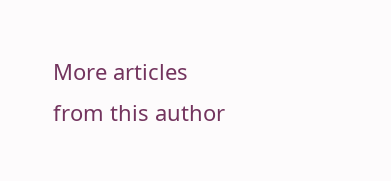More articles from this author